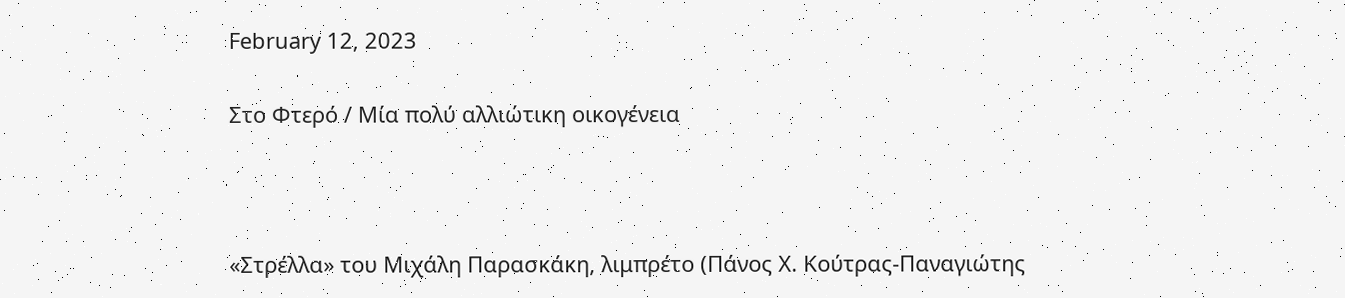February 12, 2023

Στο Φτερό / Μία πολύ αλλιώτικη οικογένεια



«Στρέλλα» του Μιχάλη Παρασκάκη, λιμπρέτο (Πάνος Χ. Κούτρας-Παναγιώτης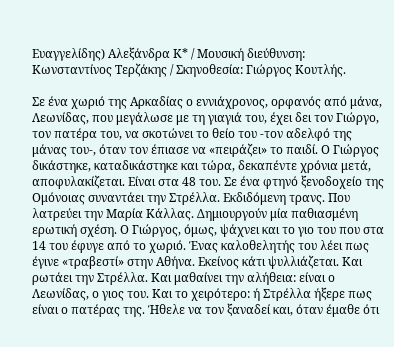Ευαγγελίδης) Αλεξάνδρα Κ* / Μουσική διεύθυνση: Κωνσταντίνος Τερζάκης / Σκηνοθεσία: Γιώργος Κουτλής.

Σε ένα χωριό της Αρκαδίας ο εννιάχρονος, ορφανός από μάνα, Λεωνίδας, που μεγάλωσε με τη γιαγιά του, έχει δει τον Γιώργο, τον πατέρα του, να σκοτώνει το θείο του -τον αδελφό της μάνας του-, όταν τον έπιασε να «πειράζει» το παιδί. Ο Γιώργος δικάστηκε, καταδικάστηκε και τώρα, δεκαπέντε χρόνια μετά,
αποφυλακίζεται. Είναι στα 48 του. Σε ένα φτηνό ξενοδοχείο της Ομόνοιας συναντάει την Στρέλλα. Εκδιδόμενη τρανς. Που λατρεύει την Μαρία Κάλλας. Δημιουργούν μία παθιασμένη ερωτική σχέση. Ο Γιώργος, όμως, ψάχνει και το γιο του που στα 14 του έφυγε από το χωριό. Ένας καλοθελητής του λέει πως έγινε «τραβεστί» στην Αθήνα. Εκείνος κάτι ψυλλιάζεται. Και ρωτάει την Στρέλλα. Και μαθαίνει την αλήθεια: είναι ο Λεωνίδας, ο γιος του. Και το χειρότερο: ή Στρέλλα ήξερε πως είναι ο πατέρας της. Ήθελε να τον ξαναδεί και, όταν έμαθε ότι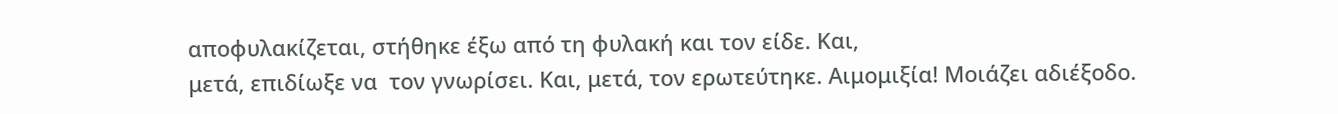αποφυλακίζεται, στήθηκε έξω από τη φυλακή και τον είδε. Και,
μετά, επιδίωξε να  τον γνωρίσει. Και, μετά, τον ερωτεύτηκε. Αιμομιξία! Μοιάζει αδιέξοδο.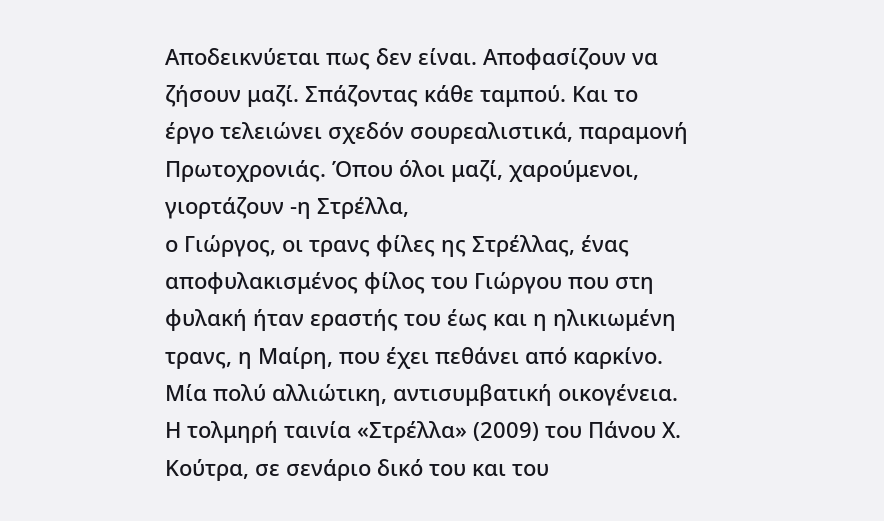Αποδεικνύεται πως δεν είναι. Αποφασίζουν να ζήσουν μαζί. Σπάζοντας κάθε ταμπού. Και το έργο τελειώνει σχεδόν σουρεαλιστικά, παραμονή Πρωτοχρονιάς. Όπου όλοι μαζί, χαρούμενοι, γιορτάζουν -η Στρέλλα,
ο Γιώργος, οι τρανς φίλες ης Στρέλλας, ένας αποφυλακισμένος φίλος του Γιώργου που στη φυλακή ήταν εραστής του έως και η ηλικιωμένη τρανς, η Μαίρη, που έχει πεθάνει από καρκίνο. Μία πολύ αλλιώτικη, αντισυμβατική οικογένεια. Η τολμηρή ταινία «Στρέλλα» (2009) του Πάνου Χ. Κούτρα, σε σενάριο δικό του και του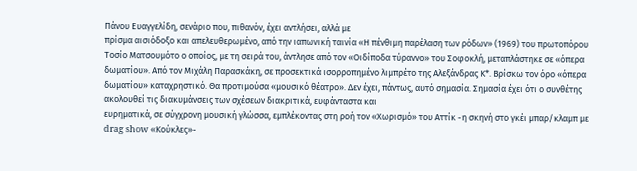Πάνου Ευαγγελίδη, σενάριο που, πιθανόν, έχει αντλήσει, αλλά με
πρίσμα αισιόδοξο και απελευθερωμένο, από την ιαπωνική ταινία «Η πένθιμη παρέλαση των ρόδων» (1969) του πρωτοπόρου Τοσίο Ματσουμότο ο οποίος, με τη σειρά του, άντλησε από τον «Οιδίποδα τύραννο» του Σοφοκλή, μεταπλάστηκε σε «όπερα δωματίου». Από τον Μιχάλη Παρασκάκη, σε προσεκτικά ισορροπημένο λιμπρέτο της Αλεξάνδρας Κ*. Βρίσκω τον όρο «όπερα δωματίου» καταχρηστικό. Θα προτιμούσα «μουσικό θέατρο». Δεν έχει, πάντως, αυτό σημασία. Σημασία έχει ότι ο συνθέτης ακολουθεί τις διακυμάνσεις των σχέσεων διακριτικά, ευφάνταστα και
ευρηματικά, σε σύγχρονη μουσική γλώσσα, εμπλέκοντας στη ροή τον «Χωρισμό» του Αττίκ -η σκηνή στο γκέι μπαρ/κλαμπ με drag show «Κούκλες»-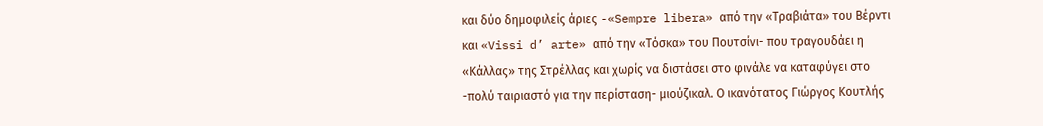και δύο δημοφιλείς άριες -«Sempre libera» από την «Τραβιάτα» του Βέρντι και «Vissi d’ arte» από την «Τόσκα» του Πουτσίνι- που τραγουδάει η «Κάλλας» της Στρέλλας και χωρίς να διστάσει στο φινάλε να καταφύγει στο -πολύ ταιριαστό για την περίσταση- μιούζικαλ. Ο ικανότατος Γιώργος Κουτλής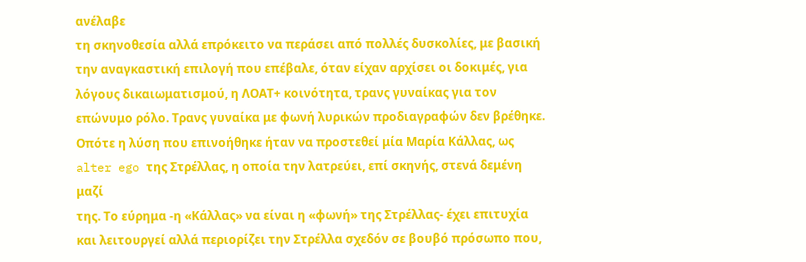ανέλαβε
τη σκηνοθεσία αλλά επρόκειτο να περάσει από πολλές δυσκολίες, με βασική την αναγκαστική επιλογή που επέβαλε, όταν είχαν αρχίσει οι δοκιμές, για λόγους δικαιωματισμού, η ΛΟΑΤ+ κοινότητα, τρανς γυναίκας για τον επώνυμο ρόλο. Τρανς γυναίκα με φωνή λυρικών προδιαγραφών δεν βρέθηκε. Οπότε η λύση που επινοήθηκε ήταν να προστεθεί μία Μαρία Κάλλας, ως alter ego της Στρέλλας, η οποία την λατρεύει, επί σκηνής, στενά δεμένη μαζί
της. Το εύρημα -η «Κάλλας» να είναι η «φωνή» της Στρέλλας- έχει επιτυχία και λειτουργεί αλλά περιορίζει την Στρέλλα σχεδόν σε βουβό πρόσωπο που,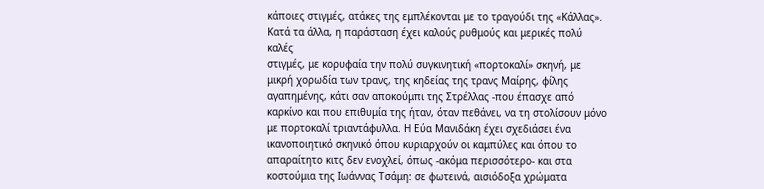κάποιες στιγμές, ατάκες της εμπλέκονται με το τραγούδι της «Κάλλας». Κατά τα άλλα, η παράσταση έχει καλούς ρυθμούς και μερικές πολύ καλές
στιγμές, με κορυφαία την πολύ συγκινητική «πορτοκαλί» σκηνή, με μικρή χορωδία των τρανς, της κηδείας της τρανς Μαίρης, φίλης αγαπημένης, κάτι σαν αποκούμπι της Στρέλλας -που έπασχε από καρκίνο και που επιθυμία της ήταν, όταν πεθάνει, να τη στολίσουν μόνο με πορτοκαλί τριαντάφυλλα. Η Εύα Μανιδάκη έχει σχεδιάσει ένα ικανοποιητικό σκηνικό όπου κυριαρχούν οι καμπύλες και όπου το απαραίτητο κιτς δεν ενοχλεί, όπως -ακόμα περισσότερο- και στα κοστούμια της Ιωάννας Τσάμη: σε φωτεινά, αισιόδοξα χρώματα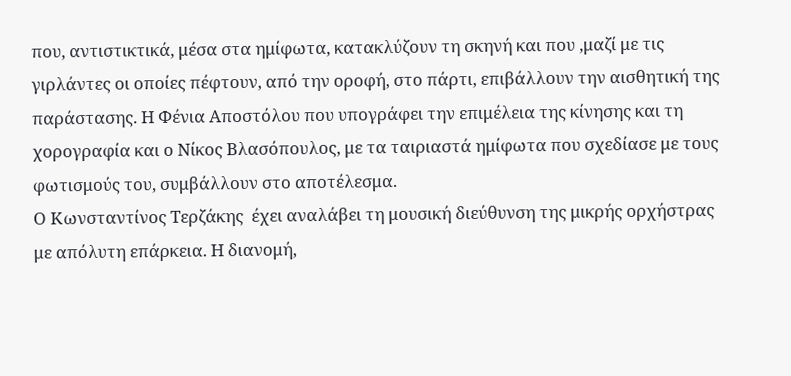που, αντιστικτικά, μέσα στα ημίφωτα, κατακλύζουν τη σκηνή και που ,μαζί με τις γιρλάντες οι οποίες πέφτουν, από την οροφή, στο πάρτι, επιβάλλουν την αισθητική της παράστασης. Η Φένια Αποστόλου που υπογράφει την επιμέλεια της κίνησης και τη χορογραφία και ο Νίκος Βλασόπουλος, με τα ταιριαστά ημίφωτα που σχεδίασε με τους φωτισμούς του, συμβάλλουν στο αποτέλεσμα.
Ο Κωνσταντίνος Τερζάκης  έχει αναλάβει τη μουσική διεύθυνση της μικρής ορχήστρας με απόλυτη επάρκεια. Η διανομή,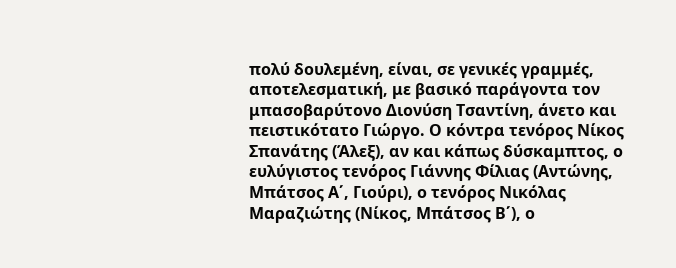πολύ δουλεμένη, είναι, σε γενικές γραμμές, αποτελεσματική, με βασικό παράγοντα τον μπασοβαρύτονο Διονύση Τσαντίνη, άνετο και πειστικότατο Γιώργο. Ο κόντρα τενόρος Νίκος Σπανάτης (Άλεξ), αν και κάπως δύσκαμπτος, ο ευλύγιστος τενόρος Γιάννης Φίλιας (Αντώνης, Μπάτσος Α΄, Γιούρι), ο τενόρος Νικόλας Μαραζιώτης (Νίκος, Μπάτσος Β΄), ο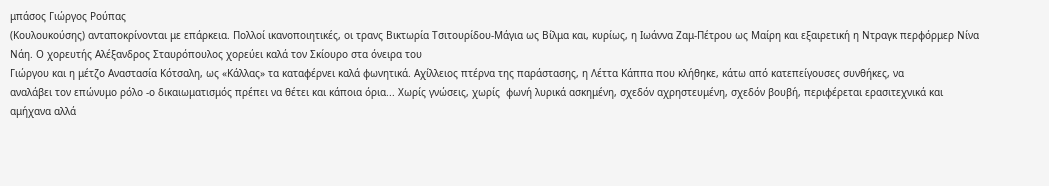μπάσος Γιώργος Ρούπας
(Κουλουκούσης) ανταποκρίνονται με επάρκεια. Πολλοί ικανοποιητικές, οι τρανς Βικτωρία Τσιτουρίδου-Μάγια ως Βίλμα και, κυρίως, η Ιωάννα Ζαμ-Πέτρου ως Μαίρη και εξαιρετική η Ντραγκ περφόρμερ Νίνα Νάη. Ο χορευτής Αλέξανδρος Σταυρόπουλος χορεύει καλά τον Σκίουρο στα όνειρα του
Γιώργου και η μέτζο Αναστασία Κότσαλη, ως «Κάλλας» τα καταφέρνει καλά φωνητικά. Αχίλλειος πτέρνα της παράστασης, η Λέττα Κάππα που κλήθηκε, κάτω από κατεπείγουσες συνθήκες, να
αναλάβει τον επώνυμο ρόλο -ο δικαιωματισμός πρέπει να θέτει και κάποια όρια... Χωρίς γνώσεις, χωρίς  φωνή λυρικά ασκημένη, σχεδόν αχρηστευμένη, σχεδόν βουβή, περιφέρεται ερασιτεχνικά και αμήχανα αλλά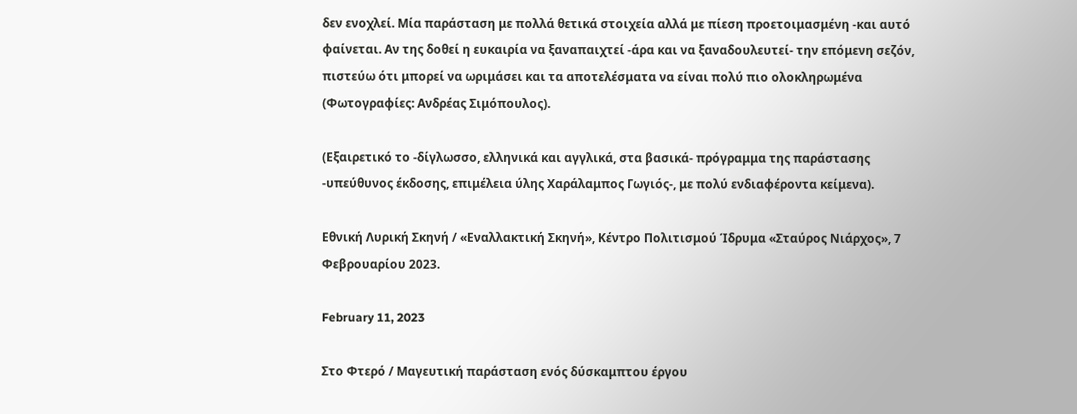δεν ενοχλεί. Μία παράσταση με πολλά θετικά στοιχεία αλλά με πίεση προετοιμασμένη -και αυτό φαίνεται. Αν της δοθεί η ευκαιρία να ξαναπαιχτεί -άρα και να ξαναδουλευτεί- την επόμενη σεζόν, πιστεύω ότι μπορεί να ωριμάσει και τα αποτελέσματα να είναι πολύ πιο ολοκληρωμένα (Φωτογραφίες: Ανδρέας Σιμόπουλος).

(Εξαιρετικό το -δίγλωσσο, ελληνικά και αγγλικά, στα βασικά- πρόγραμμα της παράστασης -υπεύθυνος έκδοσης, επιμέλεια ύλης Χαράλαμπος Γωγιός-, με πολύ ενδιαφέροντα κείμενα).

Εθνική Λυρική Σκηνή / «Εναλλακτική Σκηνή», Κέντρο Πολιτισμού Ίδρυμα «Σταύρος Νιάρχος», 7 Φεβρουαρίου 2023.

February 11, 2023

Στο Φτερό / Μαγευτική παράσταση ενός δύσκαμπτου έργου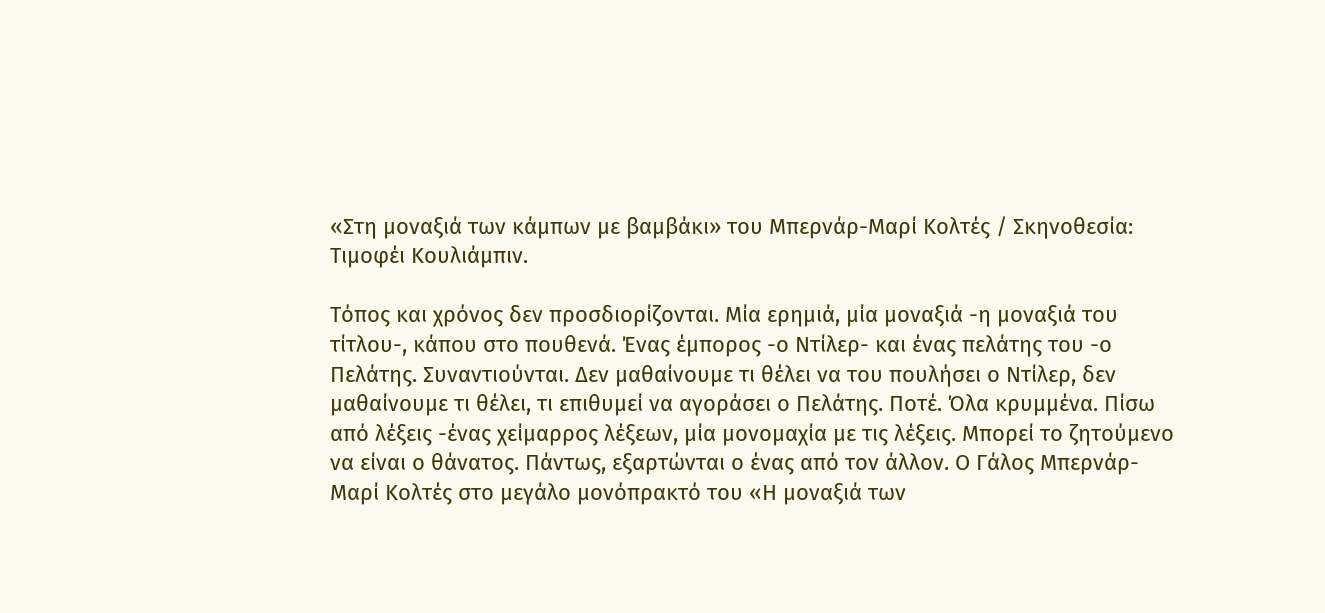«Στη μοναξιά των κάμπων με βαμβάκι» του Μπερνάρ-Μαρί Κολτές / Σκηνοθεσία: Τιμοφέι Κουλιάμπιν.

Τόπος και χρόνος δεν προσδιορίζονται. Μία ερημιά, μία μοναξιά -η μοναξιά του τίτλου-, κάπου στο πουθενά. Ένας έμπορος -ο Ντίλερ- και ένας πελάτης του -ο Πελάτης. Συναντιούνται. Δεν μαθαίνουμε τι θέλει να του πουλήσει ο Ντίλερ, δεν μαθαίνουμε τι θέλει, τι επιθυμεί να αγοράσει ο Πελάτης. Ποτέ. Όλα κρυμμένα. Πίσω από λέξεις -ένας χείμαρρος λέξεων, μία μονομαχία με τις λέξεις. Μπορεί το ζητούμενο να είναι ο θάνατος. Πάντως, εξαρτώνται ο ένας από τον άλλον. Ο Γάλος Μπερνάρ-Μαρί Κολτές στο μεγάλο μονόπρακτό του «Η μοναξιά των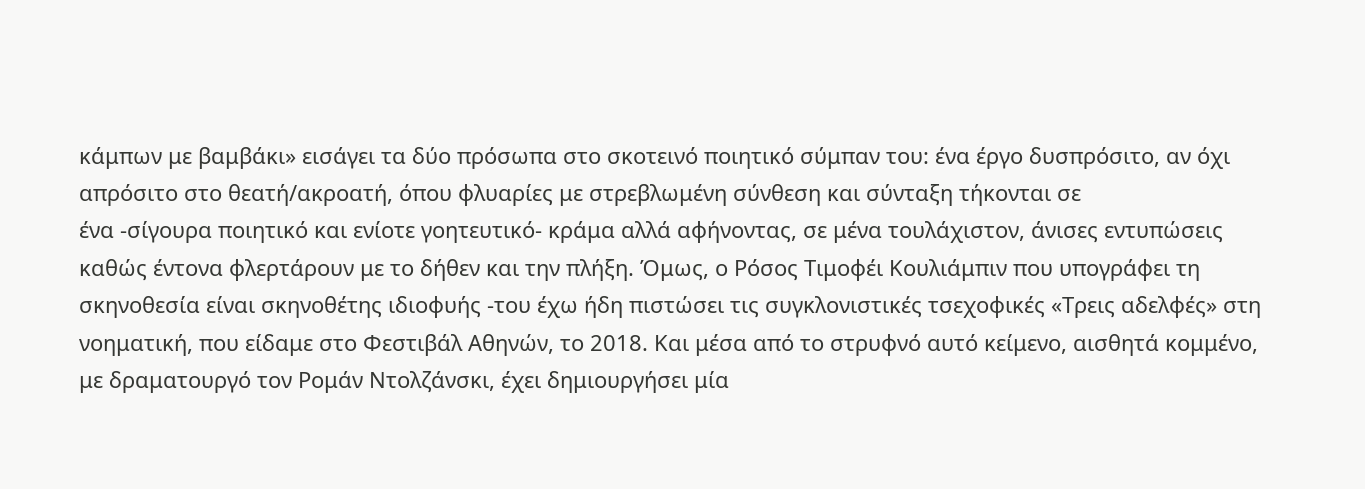κάμπων με βαμβάκι» εισάγει τα δύο πρόσωπα στο σκοτεινό ποιητικό σύμπαν του: ένα έργο δυσπρόσιτο, αν όχι απρόσιτο στο θεατή/ακροατή, όπου φλυαρίες με στρεβλωμένη σύνθεση και σύνταξη τήκονται σε
ένα -σίγουρα ποιητικό και ενίοτε γοητευτικό- κράμα αλλά αφήνοντας, σε μένα τουλάχιστον, άνισες εντυπώσεις καθώς έντονα φλερτάρουν με το δήθεν και την πλήξη. Όμως, ο Ρόσος Τιμοφέι Κουλιάμπιν που υπογράφει τη σκηνοθεσία είναι σκηνοθέτης ιδιοφυής -του έχω ήδη πιστώσει τις συγκλονιστικές τσεχοφικές «Τρεις αδελφές» στη νοηματική, που είδαμε στο Φεστιβάλ Αθηνών, το 2018. Και μέσα από το στρυφνό αυτό κείμενο, αισθητά κομμένο, με δραματουργό τον Ρομάν Ντολζάνσκι, έχει δημιουργήσει μία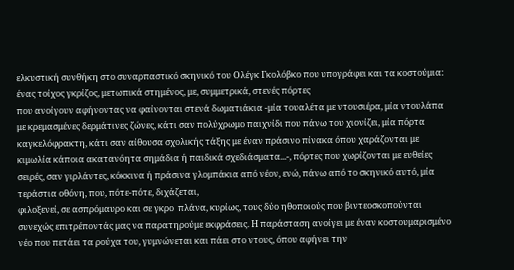ελκυστική συνθήκη στο συναρπαστικό σκηνικό του Ολέγκ Γκολόβκο που υπογράφει και τα κοστούμια: ένας τοίχος γκρίζος, μετωπικά στημένος, με, συμμετρικά, στενές πόρτες
που ανοίγουν αφήνοντας να φαίνονται στενά δωματιάκια -μία τουαλέτα με ντουσιέρα, μία ντουλάπα με κρεμασμένες δερμάτινες ζώνες, κάτι σαν πολύχρωμο παιχνίδι που πάνω του χιονίζει, μία πόρτα καγκελόφρακτη, κάτι σαν αίθουσα σχολικής τάξης με έναν πράσινο πίνακα όπου χαράζονται με κιμωλία κάποια ακατανόητα σημάδια ή παιδικά σχεδιάσματα...-, πόρτες που χωρίζονται με ευθείες σειρές, σαν γιρλάντες, κόκκινα ή πράσινα γλομπάκια από νέον, ενώ, πάνω από το σκηνικό αυτό, μία τεράστια οθόνη, που, πότε-πότε, διχάζεται,
φιλοξενεί, σε ασπρόμαυρο και σε γκρο  πλάνα, κυρίως, τους δύο ηθοποιούς που βιντεοσκοπούνται συνεχώς επιτρέποντάς μας να παρατηρούμε εκφράσεις. Η παράσταση ανοίγει με έναν κοστουμαρισμένο νέο που πετάει τα ρούχα του, γυμνώνεται και πάει στο ντους, όπου αφήνει την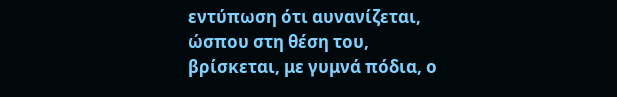εντύπωση ότι αυνανίζεται, ώσπου στη θέση του, βρίσκεται, με γυμνά πόδια, ο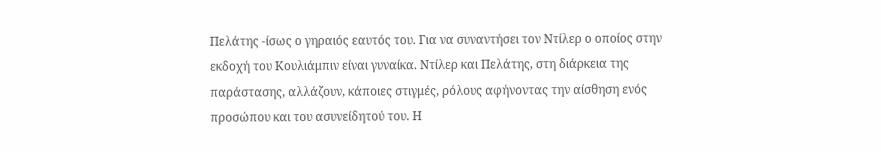Πελάτης -ίσως ο γηραιός εαυτός του. Για να συναντήσει τον Ντίλερ ο οποίος στην εκδοχή του Κουλιάμπιν είναι γυναίκα. Ντίλερ και Πελάτης, στη διάρκεια της παράστασης, αλλάζουν, κάποιες στιγμές, ρόλους αφήνοντας την αίσθηση ενός προσώπου και του ασυνείδητού του. Η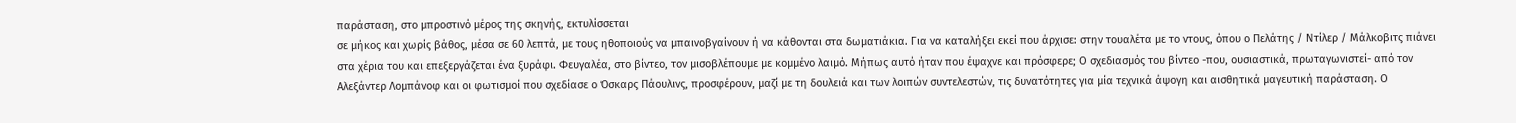παράσταση, στο μπροστινό μέρος της σκηνής, εκτυλίσσεται
σε μήκος και χωρίς βάθος, μέσα σε 60 λεπτά, με τους ηθοποιούς να μπαινοβγαίνουν ή να κάθονται στα δωματιάκια. Για να καταλήξει εκεί που άρχισε: στην τουαλέτα με το ντους, όπου ο Πελάτης / Ντίλερ / Μάλκοβιτς πιάνει στα χέρια του και επεξεργάζεται ένα ξυράφι. Φευγαλέα, στο βίντεο, τον μισοβλέπουμε με κομμένο λαιμό. Μήπως αυτό ήταν που έψαχνε και πρόσφερε; Ο σχεδιασμός του βίντεο -που, ουσιαστικά, πρωταγωνιστεί- από τον Αλεξάντερ Λομπάνοφ και οι φωτισμοί που σχεδίασε ο Όσκαρς Πάουλινς, προσφέρουν, μαζί με τη δουλειά και των λοιπών συντελεστών, τις δυνατότητες για μία τεχνικά άψογη και αισθητικά μαγευτική παράσταση. Ο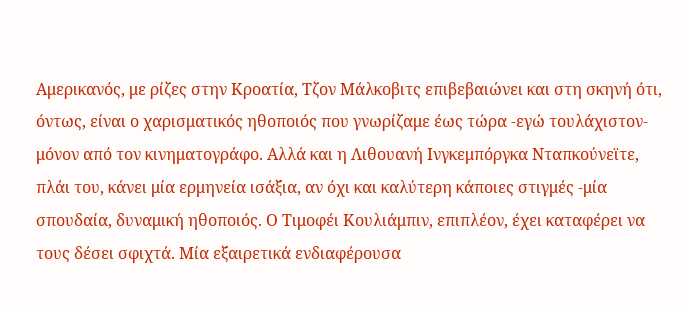Αμερικανός, με ρίζες στην Κροατία, Τζον Μάλκοβιτς επιβεβαιώνει και στη σκηνή ότι, όντως, είναι ο χαρισματικός ηθοποιός που γνωρίζαμε έως τώρα -εγώ τουλάχιστον- μόνον από τον κινηματογράφο. Αλλά και η Λιθουανή Ινγκεμπόργκα Νταπκούνεϊτε, πλάι του, κάνει μία ερμηνεία ισάξια, αν όχι και καλύτερη κάποιες στιγμές -μία σπουδαία, δυναμική ηθοποιός. Ο Τιμοφέι Κουλιάμπιν, επιπλέον, έχει καταφέρει να τους δέσει σφιχτά. Μία εξαιρετικά ενδιαφέρουσα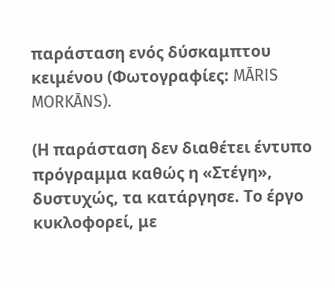παράσταση ενός δύσκαμπτου κειμένου (Φωτογραφίες: MĀRIS MORKĀNS).

(Η παράσταση δεν διαθέτει έντυπο πρόγραμμα καθώς η «Στέγη», δυστυχώς, τα κατάργησε. Το έργο κυκλοφορεί, με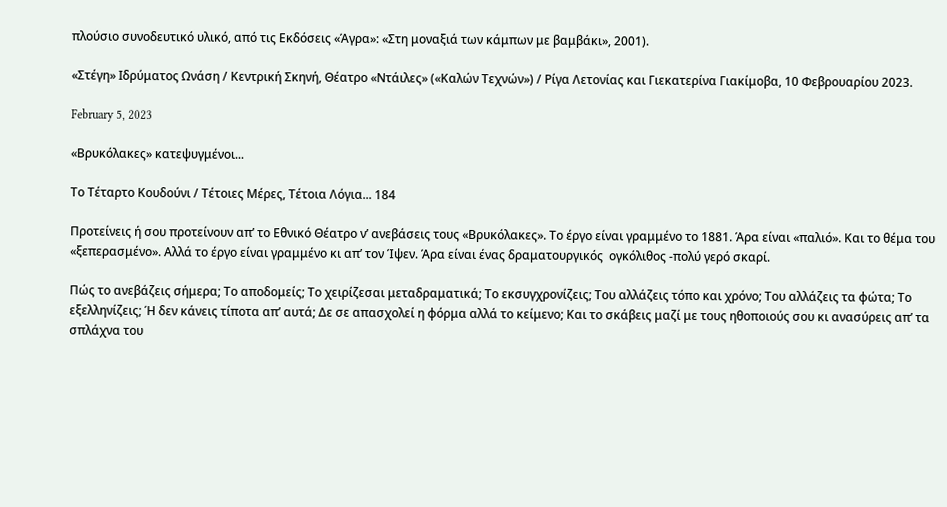πλούσιο συνοδευτικό υλικό, από τις Εκδόσεις «Άγρα»: «Στη μοναξιά των κάμπων με βαμβάκι», 2001).

«Στέγη» Ιδρύματος Ωνάση / Κεντρική Σκηνή, Θέατρο «Ντάιλες» («Καλών Τεχνών») / Ρίγα Λετονίας και Γιεκατερίνα Γιακίμοβα, 10 Φεβρουαρίου 2023.

February 5, 2023

«Βρυκόλακες» κατεψυγμένοι...

Το Τέταρτο Κουδούνι / Τέτοιες Μέρες, Τέτοια Λόγια... 184

Προτείνεις ή σου προτείνουν απ’ το Εθνικό Θέατρο ν’ ανεβάσεις τους «Βρυκόλακες». Το έργο είναι γραμμένο το 1881. Άρα είναι «παλιό». Και το θέμα του «ξεπερασμένο». Αλλά το έργο είναι γραμμένο κι απ’ τον Ίψεν. Άρα είναι ένας δραματουργικός  ογκόλιθος -πολύ γερό σκαρί.

Πώς το ανεβάζεις σήμερα; Το αποδομείς; Το χειρίζεσαι μεταδραματικά; Το εκσυγχρονίζεις; Του αλλάζεις τόπο και χρόνο; Του αλλάζεις τα φώτα; Το εξελληνίζεις; Ή δεν κάνεις τίποτα απ’ αυτά; Δε σε απασχολεί η φόρμα αλλά το κείμενο; Και το σκάβεις μαζί με τους ηθοποιούς σου κι ανασύρεις απ’ τα σπλάχνα του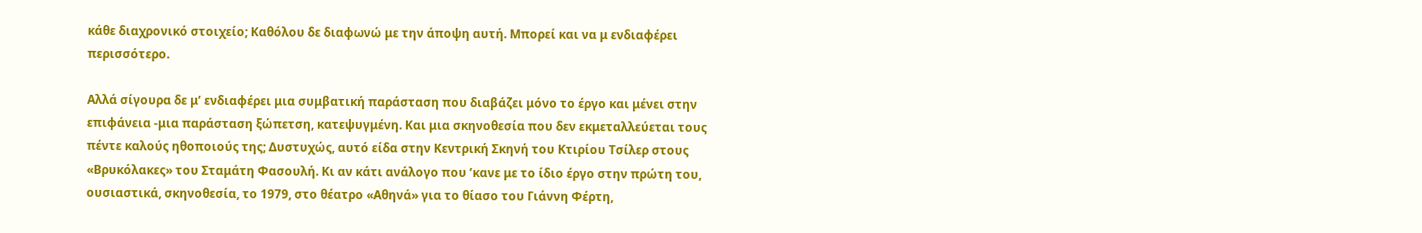κάθε διαχρονικό στοιχείο; Καθόλου δε διαφωνώ με την άποψη αυτή. Μπορεί και να μ ενδιαφέρει περισσότερο.

Αλλά σίγουρα δε μ’ ενδιαφέρει μια συμβατική παράσταση που διαβάζει μόνο το έργο και μένει στην επιφάνεια -μια παράσταση ξώπετση, κατεψυγμένη. Και μια σκηνοθεσία που δεν εκμεταλλεύεται τους πέντε καλούς ηθοποιούς της; Δυστυχώς, αυτό είδα στην Κεντρική Σκηνή του Κτιρίου Τσίλερ στους «Βρυκόλακες» του Σταμάτη Φασουλή. Κι αν κάτι ανάλογο που ’κανε με το ίδιο έργο στην πρώτη του, ουσιαστικά, σκηνοθεσία, το 1979, στο θέατρο «Αθηνά» για το θίασο του Γιάννη Φέρτη,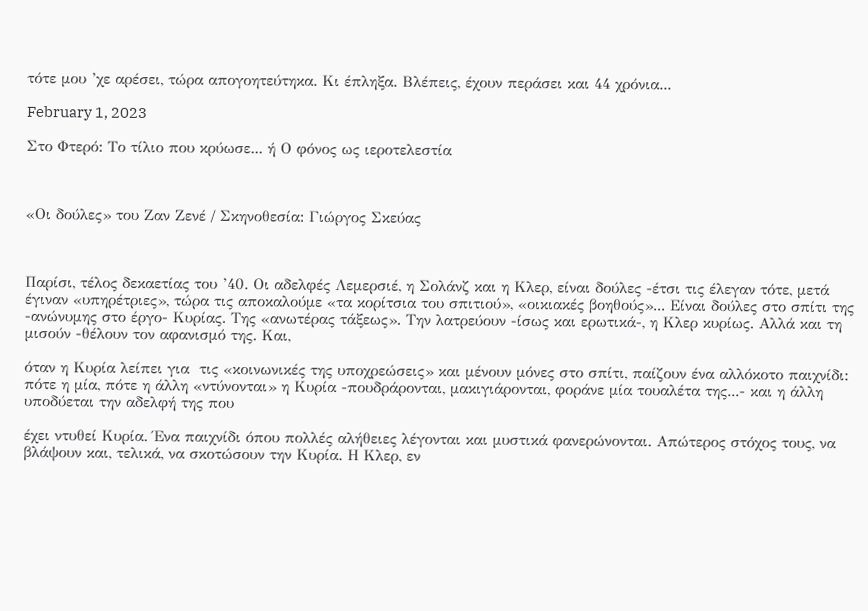τότε μου ’χε αρέσει, τώρα απογοητεύτηκα. Κι έπληξα. Βλέπεις, έχουν περάσει και 44 χρόνια...

February 1, 2023

Στο Φτερό: Το τίλιο που κρύωσε... ή Ο φόνος ως ιεροτελεστία



«Οι δούλες» του Ζαν Ζενέ / Σκηνοθεσία: Γιώργος Σκεύας



Παρίσι, τέλος δεκαετίας του ’40. Οι αδελφές Λεμερσιέ, η Σολάνζ και η Κλερ, είναι δούλες -έτσι τις έλεγαν τότε, μετά έγιναν «υπηρέτριες», τώρα τις αποκαλούμε «τα κορίτσια του σπιτιού», «οικιακές βοηθούς»... Είναι δούλες στο σπίτι της -ανώνυμης στο έργο- Κυρίας. Της «ανωτέρας τάξεως». Την λατρεύουν -ίσως και ερωτικά-, η Κλερ κυρίως. Αλλά και τη μισούν -θέλουν τον αφανισμό της. Και,

όταν η Κυρία λείπει για  τις «κοινωνικές της υποχρεώσεις» και μένουν μόνες στο σπίτι, παίζουν ένα αλλόκοτο παιχνίδι: πότε η μία, πότε η άλλη «ντύνονται» η Κυρία -πουδράρονται, μακιγιάρονται, φοράνε μία τουαλέτα της...- και η άλλη υποδύεται την αδελφή της που

έχει ντυθεί Κυρία. Ένα παιχνίδι όπου πολλές αλήθειες λέγονται και μυστικά φανερώνονται. Απώτερος στόχος τους, να βλάψουν και, τελικά, να σκοτώσουν την Κυρία. Η Κλερ, εν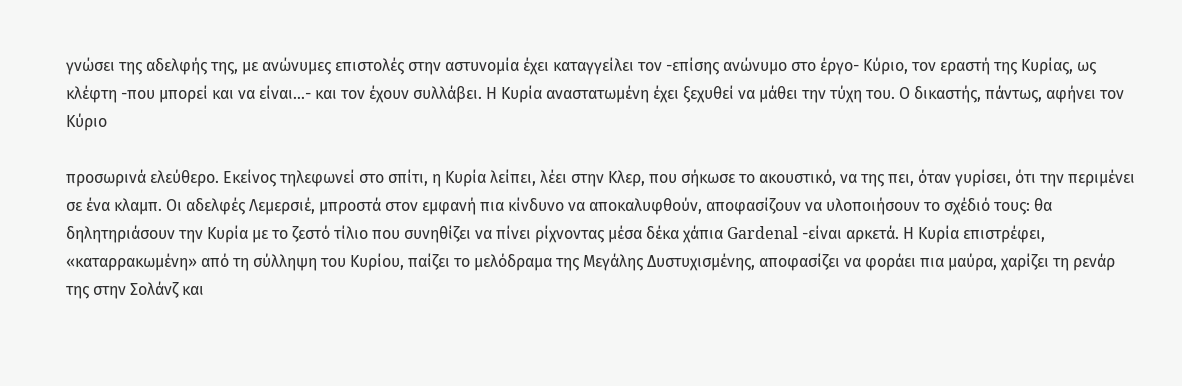γνώσει της αδελφής της, με ανώνυμες επιστολές στην αστυνομία έχει καταγγείλει τον -επίσης ανώνυμο στο έργο- Κύριο, τον εραστή της Κυρίας, ως κλέφτη -που μπορεί και να είναι...- και τον έχουν συλλάβει. Η Κυρία αναστατωμένη έχει ξεχυθεί να μάθει την τύχη του. Ο δικαστής, πάντως, αφήνει τον Κύριο

προσωρινά ελεύθερο. Εκείνος τηλεφωνεί στο σπίτι, η Κυρία λείπει, λέει στην Κλερ, που σήκωσε το ακουστικό, να της πει, όταν γυρίσει, ότι την περιμένει σε ένα κλαμπ. Οι αδελφές Λεμερσιέ, μπροστά στον εμφανή πια κίνδυνο να αποκαλυφθούν, αποφασίζουν να υλοποιήσουν το σχέδιό τους: θα δηλητηριάσουν την Κυρία με το ζεστό τίλιο που συνηθίζει να πίνει ρίχνοντας μέσα δέκα χάπια Gardenal -είναι αρκετά. Η Κυρία επιστρέφει, «καταρρακωμένη» από τη σύλληψη του Κυρίου, παίζει το μελόδραμα της Μεγάλης Δυστυχισμένης, αποφασίζει να φοράει πια μαύρα, χαρίζει τη ρενάρ της στην Σολάνζ και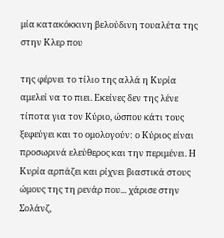μία κατακόκκινη βελούδινη τουαλέτα της στην Κλερ που

της φέρνει το τίλιο της αλλά η Κυρία αμελεί να το πιει. Εκείνες δεν της λένε τίποτα για τον Κύριο, ώσπου κάτι τους ξεφεύγει και το ομολογούν: ο Κύριος είναι προσωρινά ελεύθερος και την περιμένει. Η Κυρία αρπάζει και ρίχνει βιαστικά στους ώμους της τη ρενάρ που... χάρισε στην Σολάνζ,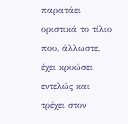παρατάει οριστικά το τίλιο που, άλλωστε, έχει κρυώσει εντελώς και τρέχει στον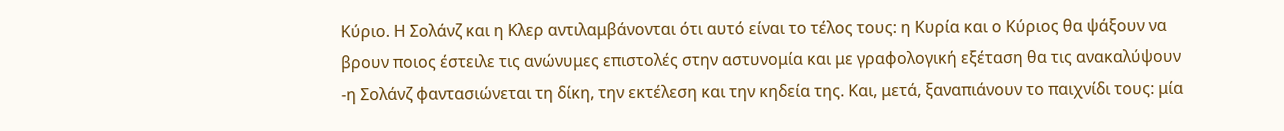Κύριο. Η Σολάνζ και η Κλερ αντιλαμβάνονται ότι αυτό είναι το τέλος τους: η Κυρία και ο Κύριος θα ψάξουν να βρουν ποιος έστειλε τις ανώνυμες επιστολές στην αστυνομία και με γραφολογική εξέταση θα τις ανακαλύψουν -η Σολάνζ φαντασιώνεται τη δίκη, την εκτέλεση και την κηδεία της. Και, μετά, ξαναπιάνουν το παιχνίδι τους: μία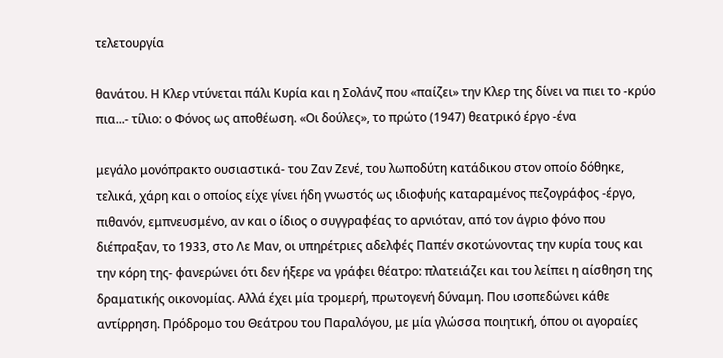τελετουργία

θανάτου. Η Κλερ ντύνεται πάλι Κυρία και η Σολάνζ που «παίζει» την Κλερ της δίνει να πιει το -κρύο πια...- τίλιο: ο Φόνος ως αποθέωση. «Οι δούλες», το πρώτο (1947) θεατρικό έργο -ένα

μεγάλο μονόπρακτο ουσιαστικά- του Ζαν Ζενέ, του λωποδύτη κατάδικου στον οποίο δόθηκε, τελικά, χάρη και ο οποίος είχε γίνει ήδη γνωστός ως ιδιοφυής καταραμένος πεζογράφος -έργο, πιθανόν, εμπνευσμένο, αν και ο ίδιος ο συγγραφέας το αρνιόταν, από τον άγριο φόνο που διέπραξαν, το 1933, στο Λε Μαν, οι υπηρέτριες αδελφές Παπέν σκοτώνοντας την κυρία τους και την κόρη της- φανερώνει ότι δεν ήξερε να γράφει θέατρο: πλατειάζει και του λείπει η αίσθηση της δραματικής οικονομίας. Αλλά έχει μία τρομερή, πρωτογενή δύναμη. Που ισοπεδώνει κάθε αντίρρηση. Πρόδρομο του Θεάτρου του Παραλόγου, με μία γλώσσα ποιητική, όπου οι αγοραίες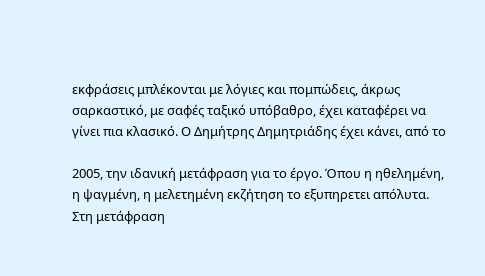εκφράσεις μπλέκονται με λόγιες και πομπώδεις, άκρως σαρκαστικό, με σαφές ταξικό υπόβαθρο, έχει καταφέρει να γίνει πια κλασικό. Ο Δημήτρης Δημητριάδης έχει κάνει, από το

2005, την ιδανική μετάφραση για το έργο. Όπου η ηθελημένη, η ψαγμένη, η μελετημένη εκζήτηση το εξυπηρετει απόλυτα. Στη μετάφραση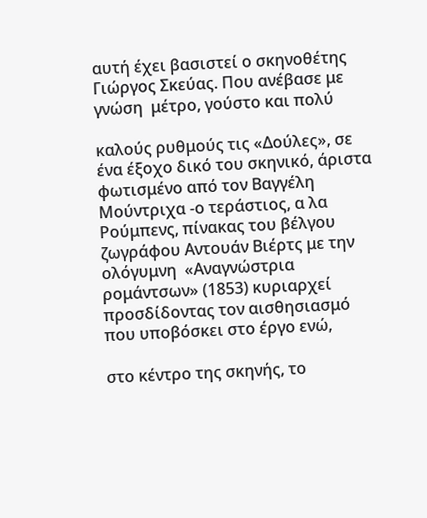αυτή έχει βασιστεί ο σκηνοθέτης Γιώργος Σκεύας. Που ανέβασε με γνώση  μέτρο, γούστο και πολύ

καλούς ρυθμούς τις «Δούλες», σε ένα έξοχο δικό του σκηνικό, άριστα φωτισμένο από τον Βαγγέλη Μούντριχα -ο τεράστιος, α λα Ρούμπενς, πίνακας του βέλγου ζωγράφου Αντουάν Βιέρτς με την ολόγυμνη  «Αναγνώστρια ρομάντσων» (1853) κυριαρχεί προσδίδοντας τον αισθησιασμό που υποβόσκει στο έργο ενώ,

στο κέντρο της σκηνής, το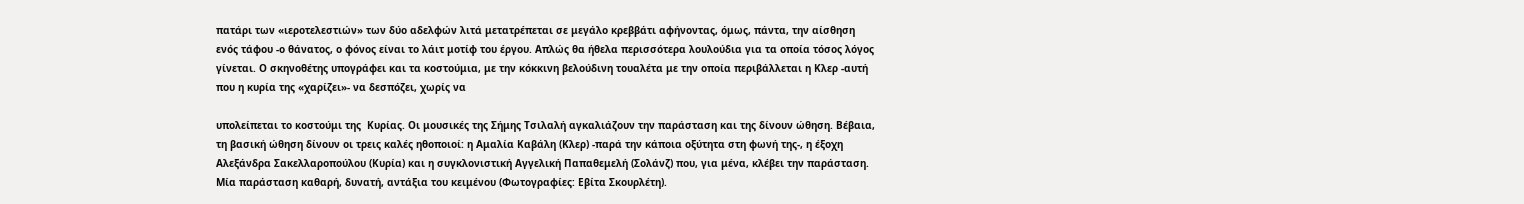πατάρι των «ιεροτελεστιών» των δύο αδελφών λιτά μετατρέπεται σε μεγάλο κρεββάτι αφήνοντας, όμως, πάντα, την αίσθηση ενός τάφου -ο θάνατος, ο φόνος είναι το λάιτ μοτίφ του έργου. Απλώς θα ήθελα περισσότερα λουλούδια για τα οποία τόσος λόγος γίνεται. Ο σκηνοθέτης υπογράφει και τα κοστούμια, με την κόκκινη βελούδινη τουαλέτα με την οποία περιβάλλεται η Κλερ -αυτή που η κυρία της «χαρίζει»- να δεσπόζει, χωρίς να

υπολείπεται το κοστούμι της  Κυρίας. Οι μουσικές της Σήμης Τσιλαλή αγκαλιάζουν την παράσταση και της δίνουν ώθηση. Βέβαια, τη βασική ώθηση δίνουν οι τρεις καλές ηθοποιοί: η Αμαλία Καβάλη (Κλερ) -παρά την κάποια οξύτητα στη φωνή της-, η έξοχη Αλεξάνδρα Σακελλαροπούλου (Κυρία) και η συγκλονιστική Αγγελική Παπαθεμελή (Σολάνζ) που, για μένα, κλέβει την παράσταση. Μία παράσταση καθαρή, δυνατή, αντάξια του κειμένου (Φωτογραφίες: Εβίτα Σκουρλέτη).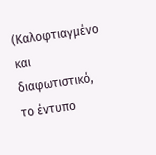(Καλοφτιαγμένο και διαφωτιστικό, το έντυπο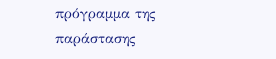πρόγραμμα της παράστασης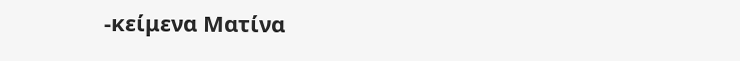-κείμενα Ματίνα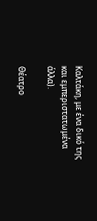Καλτάκη, με ένα δικό της και εμπεριστατωμένα άλλα).

Θέατρο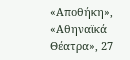«Αποθήκη», «Αθηναϊκά Θέατρα», 27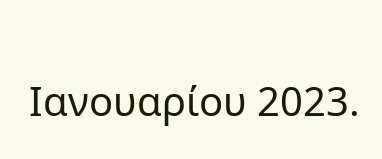Ιανουαρίου 2023.